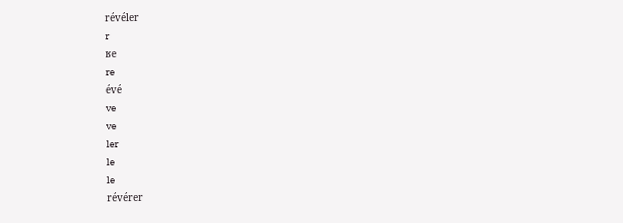révéler
r
ʁe
re
évé
ve
ve
ler
le
le
révérer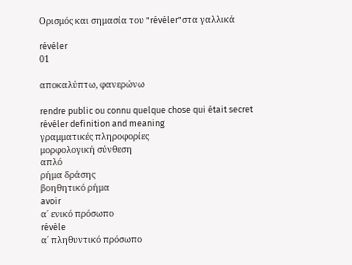Ορισμός και σημασία του "révéler"στα γαλλικά

révéler
01

αποκαλύπτω, φανερώνω

rendre public ou connu quelque chose qui était secret
révéler definition and meaning
γραμματικές πληροφορίες
μορφολογική σύνθεση
απλό
ρήμα δράσης
βοηθητικό ρήμα
avoir
α΄ ενικό πρόσωπο
révèle
α΄ πληθυντικό πρόσωπο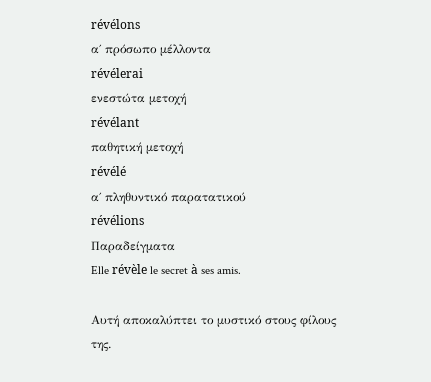révélons
α΄ πρόσωπο μέλλοντα
révélerai
ενεστώτα μετοχή
révélant
παθητική μετοχή
révélé
α΄ πληθυντικό παρατατικού
révélions
Παραδείγματα
Elle révèle le secret à ses amis.

Αυτή αποκαλύπτει το μυστικό στους φίλους της.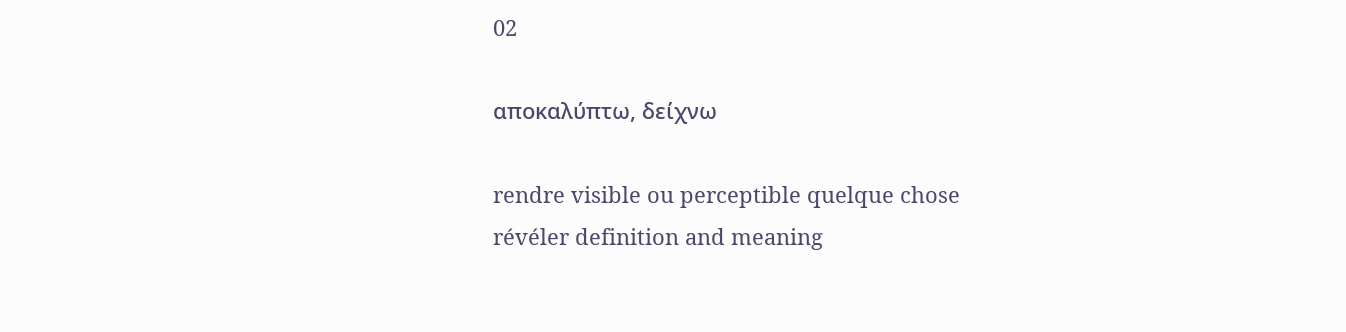02

αποκαλύπτω, δείχνω

rendre visible ou perceptible quelque chose
révéler definition and meaning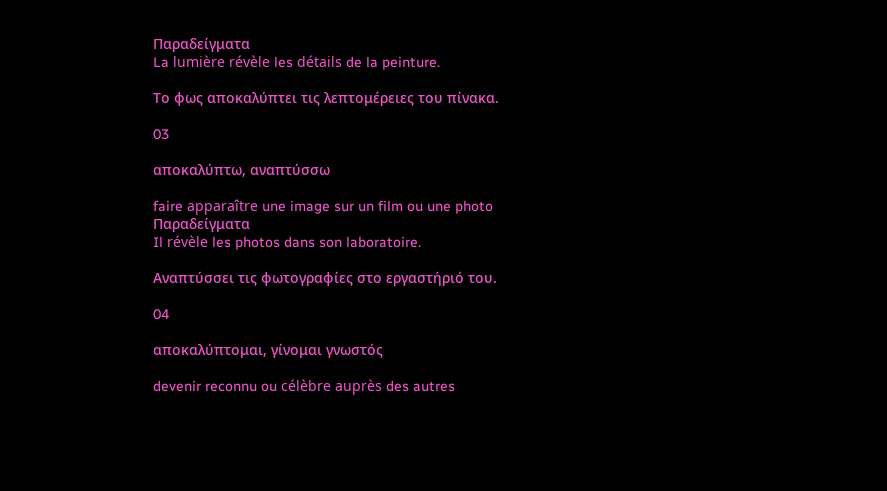Παραδείγματα
La lumière révèle les détails de la peinture.

Το φως αποκαλύπτει τις λεπτομέρειες του πίνακα.

03

αποκαλύπτω, αναπτύσσω

faire apparaître une image sur un film ou une photo
Παραδείγματα
Il révèle les photos dans son laboratoire.

Αναπτύσσει τις φωτογραφίες στο εργαστήριό του.

04

αποκαλύπτομαι, γίνομαι γνωστός

devenir reconnu ou célèbre auprès des autres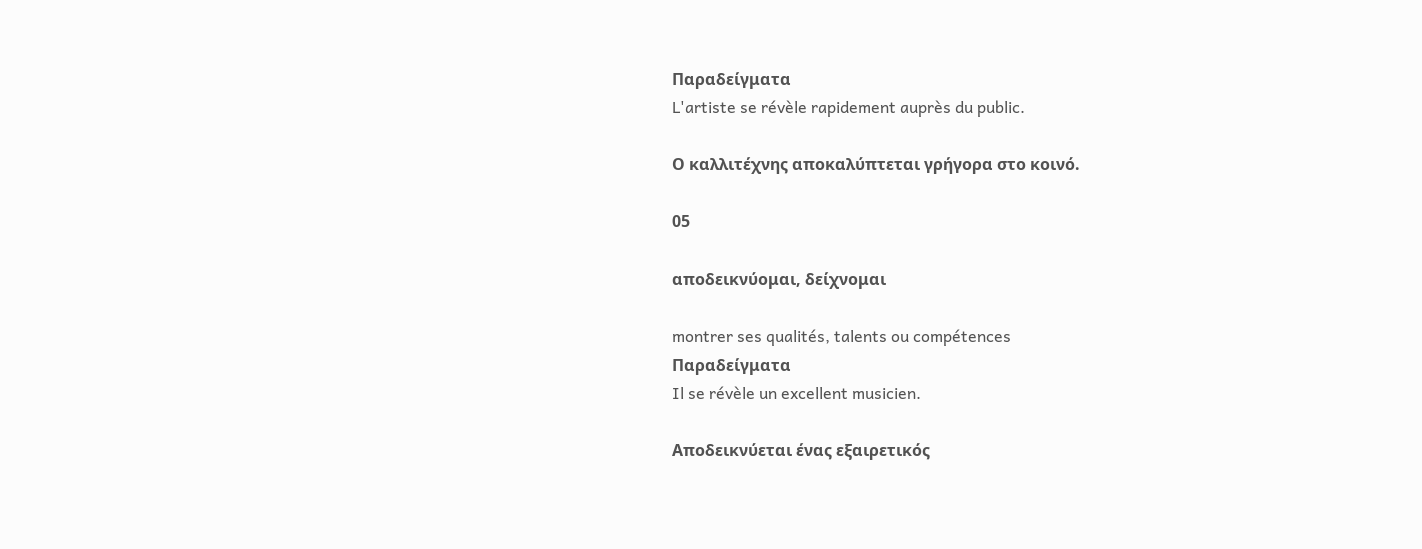Παραδείγματα
L'artiste se révèle rapidement auprès du public.

Ο καλλιτέχνης αποκαλύπτεται γρήγορα στο κοινό.

05

αποδεικνύομαι, δείχνομαι

montrer ses qualités, talents ou compétences
Παραδείγματα
Il se révèle un excellent musicien.

Αποδεικνύεται ένας εξαιρετικός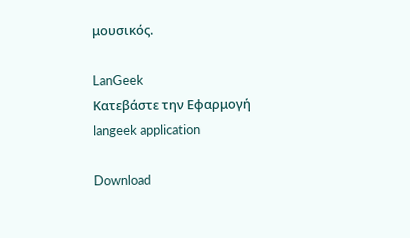μουσικός.

LanGeek
Κατεβάστε την Εφαρμογή
langeek application

Download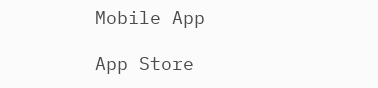Mobile App

App Store